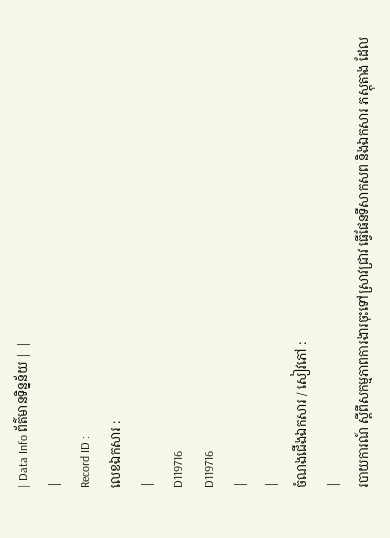| Data Info ព័ត៌មានទិន្នន័យ | |
|
Record ID :
លេខឯកសារ :
|
D119716
D119716
|
|
ចំណងជើងឯកសារ / សៀវភៅ :
|
របាយការណ៍ ស្ដីពីសកម្មភាពការងារចុះទៅស្រាវជ្រាវ ធ្វើផែនទីសាកសព និងឯកសារ ភស្តុតាង ដែល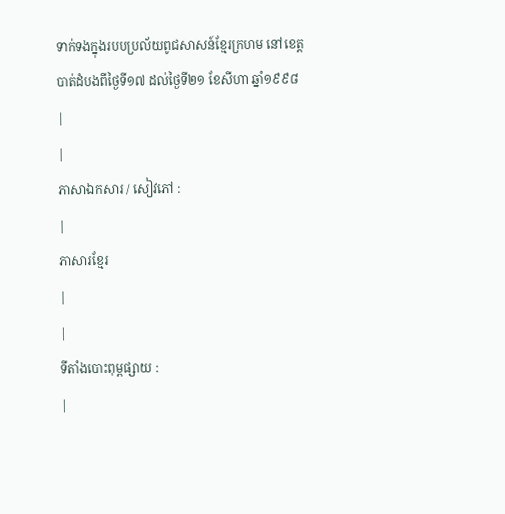ទាក់ទងក្នុងរបបប្រល័យពូជសាសន៍ខ្មែរក្រហម នៅខេត្តបាត់ដំបងពីថ្ងៃទី១៧ ដល់ថ្ងៃទី២១ ខែសីហា ឆ្នាំ១៩៩៨
|
|
ភាសាឯកសារ / សៀវភៅ :
|
ភាសារខ្មែរ
|
|
ទីតាំងបោះពុម្ពផ្សាយ :
|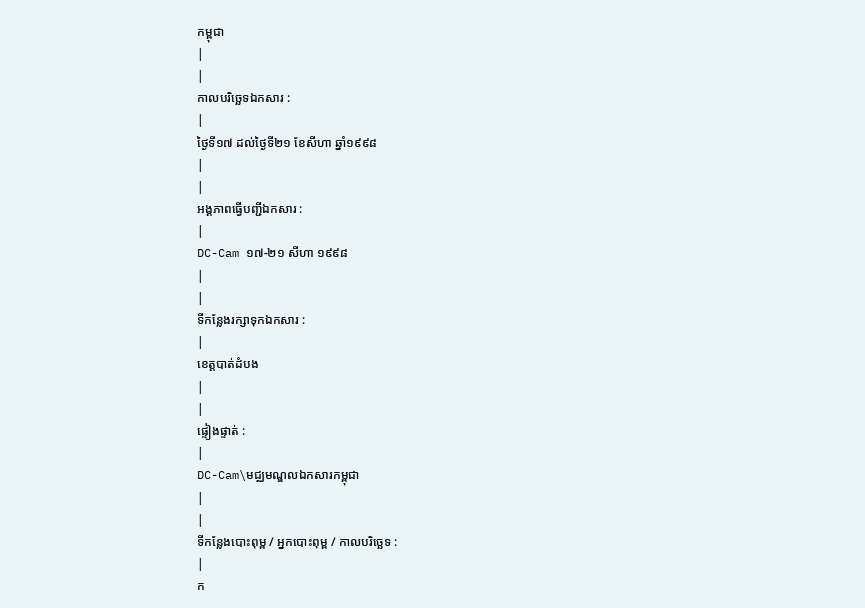កម្ពុជា
|
|
កាលបរិច្ឆេទឯកសារ :
|
ថ្ងៃទី១៧ ដល់ថ្ងៃទី២១ ខែសីហា ឆ្នាំ១៩៩៨
|
|
អង្គភាពធ្វើបញ្ជីឯកសារ :
|
DC-Cam ១៧-២១ សីហា ១៩៩៨
|
|
ទីកន្លែងរក្សាទុកឯកសារ :
|
ខេត្តបាត់ដំបង
|
|
ផ្ទៀងផ្ទាត់ :
|
DC-Cam\មជ្ឈមណ្ឌលឯកសារកម្ពុជា
|
|
ទីកន្លែងបោះពុម្ព / អ្នកបោះពុម្ព / កាលបរិច្ឆេទ :
|
ក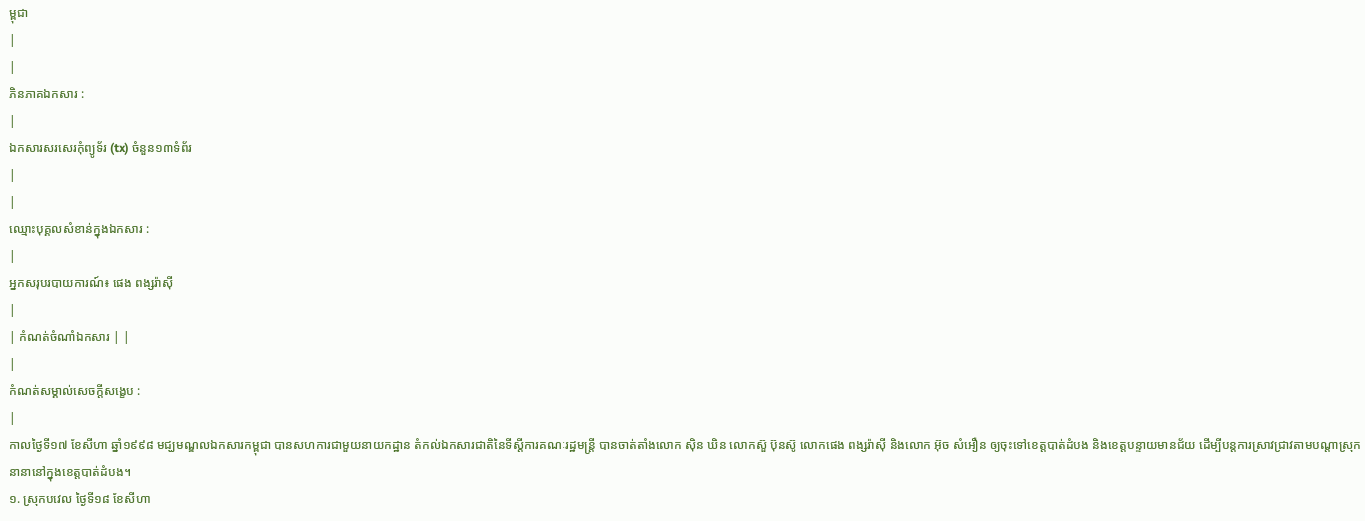ម្ពុជា
|
|
ភិនភាគឯកសារ :
|
ឯកសារសរសេរកុំព្យូទ័រ (tx) ចំនួន១៣ទំព័រ
|
|
ឈ្មោះបុគ្គលសំខាន់ក្នុងឯកសារ :
|
អ្នកសរុបរបាយការណ៍៖ ផេង ពង្សរ៉ាសុី
|
| កំណត់ចំណាំឯកសារ | |
|
កំណត់សម្គាល់សេចក្ដីសង្ខេប :
|
កាលថ្ងៃទី១៧ ខែសីហា ឆ្នាំ១៩៩៨ មជ្ឃមណ្ឌលឯកសារកម្ពុជា បានសហការជាមួយនាយកដ្ឋាន តំកល់ឯកសារជាតិនៃទីស្ដីការគណៈរដ្ឋមន្រ្តី បានចាត់តាំងលោក សុិន ឃិន លោកស៊ួ ប៊ុនស៊ូ លោកផេង ពង្សរ៉ាសុី និងលោក អ៊ុច សំអឿន ឲ្យចុះទៅខេត្តបាត់ដំបង និងខេត្តបន្ទាយមានជ័យ ដើម្បីបន្តការស្រាវជ្រាវតាមបណ្ដាស្រុកនានានៅក្នុងខេត្តបាត់ដំបង។
១. ស្រុកបវេល ថ្ងៃទី១៨ ខែសីហា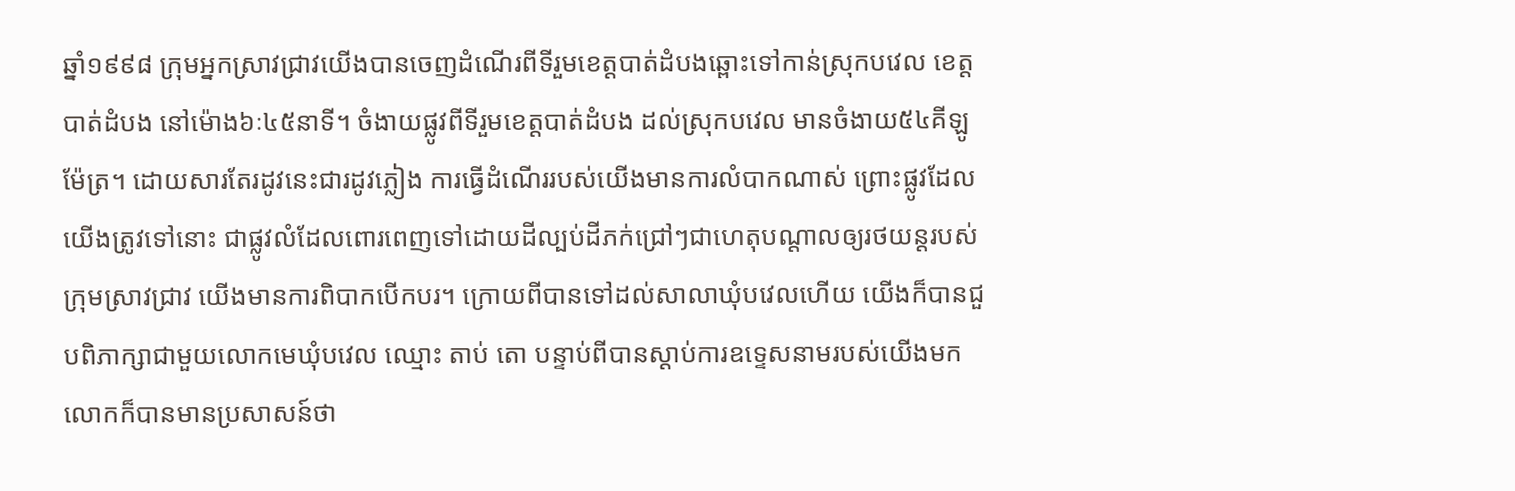ឆ្នាំ១៩៩៨ ក្រុមអ្នកស្រាវជ្រាវយើងបានចេញដំណើរពីទីរួមខេត្តបាត់ដំបងឆ្ពោះទៅកាន់ស្រុកបវេល ខេត្តបាត់ដំបង នៅម៉ោង៦ៈ៤៥នាទី។ ចំងាយផ្លូវពីទីរួមខេត្តបាត់ដំបង ដល់ស្រុកបវេល មានចំងាយ៥៤គីឡូម៉ែត្រ។ ដោយសារតែរដូវនេះជារដូវភ្លៀង ការធ្វើដំណើររបស់យើងមានការលំបាកណាស់ ព្រោះផ្លូវដែលយើងត្រូវទៅនោះ ជាផ្លូវលំដែលពោរពេញទៅដោយដីល្បប់ដីភក់ជ្រៅៗជាហេតុបណ្ដាលឲ្យរថយន្តរបស់ក្រុមស្រាវជ្រាវ យើងមានការពិបាកបើកបរ។ ក្រោយពីបានទៅដល់សាលាឃុំបវេលហើយ យើងក៏បានជួបពិភាក្សាជាមួយលោកមេឃុំបវេល ឈ្មោះ តាប់ តោ បន្ទាប់ពីបានស្ដាប់ការឧទេ្ទសនាមរបស់យើងមក លោកក៏បានមានប្រសាសន៍ថា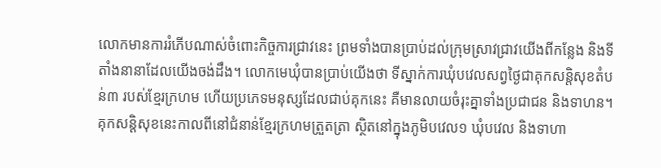លោកមានការរំភើបណាស់ចំពោះកិច្ចការជ្រាវនេះ ព្រមទាំងបានប្រាប់ដល់ក្រុមស្រាវជ្រាវយើងពីកន្លែង និងទីតាំងនានាដែលយើងចង់ដឹង។ លោកមេឃុំបានប្រាប់យើងថា ទីស្នាក់ការឃុំបវេលសព្វថ្ងៃជាគុកសន្តិសុខតំបន់៣ របស់ខ្មែរក្រហម ហើយប្រភេទមនុស្សដែលជាប់គុកនេះ គឺមានលាយចំរុះគ្នាទាំងប្រជាជន និងទាហន។ គុកសន្តិសុខនេះកាលពីនៅជំនាន់ខ្មែរក្រហមត្រួតត្រា ស្ថិតនៅក្នុងភូមិបវេល១ ឃុំបវេល និងទាហា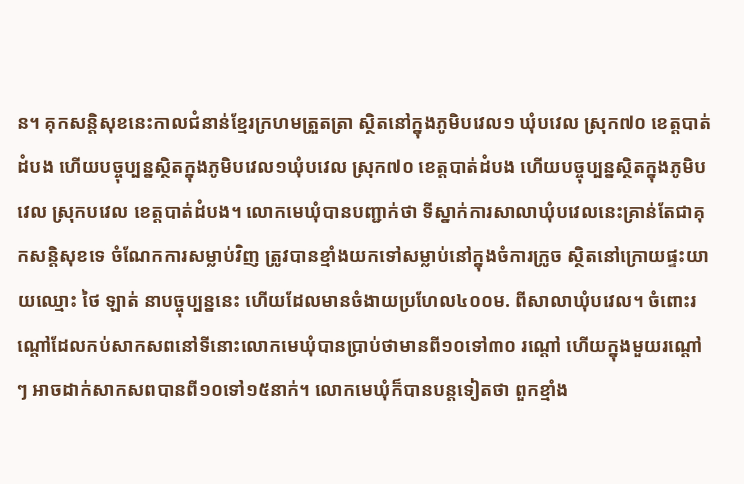ន។ គុកសន្តិសុខនេះកាលជំនាន់ខ្មែរក្រហមត្រួតត្រា ស្ថិតនៅក្នុងភូមិបវេល១ ឃុំបវេល ស្រុក៧០ ខេត្តបាត់ដំបង ហើយបច្ចុប្បន្នស្ថិតក្នុងភូមិបវេល១ឃុំបវេល ស្រុក៧០ ខេត្តបាត់ដំបង ហើយបច្ចុប្បន្នស្ថិតក្នុងភូមិបវេល ស្រុកបវេល ខេត្តបាត់ដំបង។ លោកមេឃុំបានបញ្ជាក់ថា ទីស្នាក់ការសាលាឃុំបវេលនេះគ្រាន់តែជាគុកសន្តិសុខទេ ចំណែកការសម្លាប់វិញ ត្រូវបានខ្មាំងយកទៅសម្លាប់នៅក្នុងចំការក្រូច ស្ថិតនៅក្រោយផ្ទះយាយឈ្មោះ ថៃ ឡាត់ នាបច្ចុប្បន្ននេះ ហើយដែលមានចំងាយប្រហែល៤០០ម. ពីសាលាឃុំបវេល។ ចំពោះរណ្ដៅដែលកប់សាកសពនៅទីនោះលោកមេឃុំបានប្រាប់ថាមានពី១០ទៅ៣០ រណ្ដៅ ហើយក្នុងមួយរណ្ដៅៗ អាចដាក់សាកសពបានពី១០ទៅ១៥នាក់។ លោកមេឃុំក៏បានបន្តទៀតថា ពួកខ្មាំង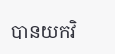បានយកវិ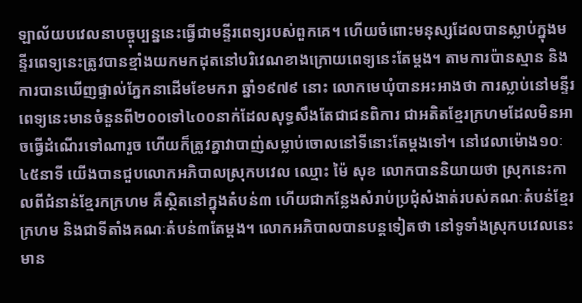ឡាល័យបវេលនាបច្ចុប្បន្ននេះធ្វើជាមន្ទីរពេទ្យរបស់ពួកគេ។ ហើយចំពោះមនុស្សដែលបានស្លាប់ក្នុងមន្ទីរពេទ្យនេះត្រូវបានខ្មាំងយកមកដុតនៅបរិវេណខាងក្រោយពេទ្យនេះតែម្ដង។ តាមការប៉ានស្មាន និងការបានឃើញផ្ទាល់ភ្នែកនាដើមខែមករា ឆ្នាំ១៩៧៩ នោះ លោកមេឃុំបានអះអាងថា ការស្លាប់នៅមន្ទីរពេទ្យនេះមានចំនួនពី២០០ទៅ៤០០នាក់ដែលសុទ្ធសឹងតែជាជនពិការ ជាអតិតខ្មែរក្រហមដែលមិនអាចធ្វើដំណើរទៅណារួច ហើយក៏ត្រូវគ្នាវាបាញ់សម្លាប់ចោលនៅទីនោះតែម្ដងទៅ។ នៅវេលាម៉ោង១០ៈ៤៥នាទី យើងបានជួបលោកអភិបាលស្រុកបវេល ឈ្មោះ ម៉ៃ សុខ លោកបាននិយាយថា ស្រុកនេះកាលពីជំនាន់ខ្មែរកក្រហម គឺស្ថិតនៅក្នុងតំបន់៣ ហើយជាកន្លែងសំរាប់ប្រជុំសំងាត់របស់គណៈតំបន់ខ្មែរក្រហម និងជាទីតាំងគណៈតំបន់៣តែម្ដង។ លោកអភិបាលបានបន្តទៀតថា នៅទូទាំងស្រុកបវេលនេះ មាន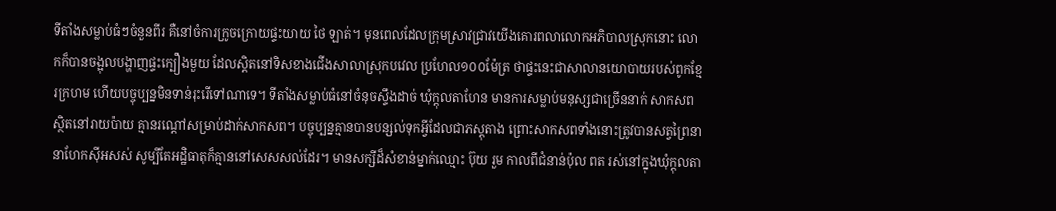ទីតាំងសម្លាប់ធំៗចំនួនពីរ គឺនៅចំការក្រូចក្រោយផ្ទះយាយ ថៃ ឡាត់។ មុនពេលដែលក្រុមស្រាវជ្រាវយើងគោរពលាលោកអភិបាលស្រុកនោះ លោកក៏បានចង្អុលបង្ហាញផ្ទះក្បឿងមួយ ដែលស្ដិតនៅទិសខាងជើងសាលាស្រុកបវេល ប្រហែល១០០ម៉ែត្រ ថាផ្ទះនេះជាសាលានយោបាយរបស់ពូកខ្មែរក្រហម ហើយបច្ចុប្បន្នមិនទាន់រុះរើទៅណាទេ។ ទីតាំងសម្លាប់ធំនៅចំនុចស្ទឹងដាច់ ឃុំក្ដុលតាហែន មានការសម្លាប់មនុស្សជាច្រើននាក់ សាកសពស្ថិតនៅរាយប៉ាយ គ្មានរណ្ដៅសម្រាប់ដាក់សាកសព។ បច្ចុប្បន្នគ្មានបានបន្សល់ទុកអ្វីដែលជាភស្ដុតាង ព្រោះសាកសពទាំងនោះត្រូវបានសត្វព្រៃនានាហែកសុីអសស់ សូម្បីតែអដ្ឋិធាតុក៏គ្មាននៅសេសសល់ដែរ។ មានសក្សីដ៏សំខាន់ម្នាក់ឈ្មោះ ប៊ុយ រួម កាលពីជំនាន់ប៉ុល ពត រស់នៅក្នុងឃុំក្ដុលតា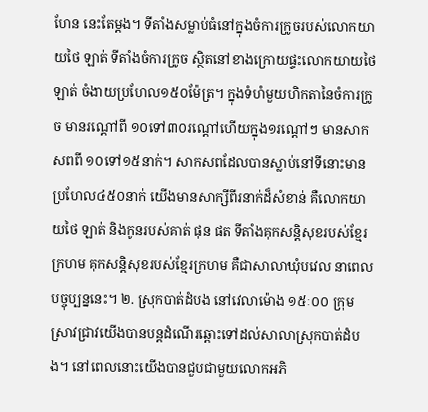ហែន នេះតែម្ដង។ ទីតាំងសម្លាប់ធំនៅក្នុងចំការក្រូចរបស់លោកយាយថៃ ឡាត់ ទីតាំងចំការក្រូច ស្ថិតនៅខាងក្រោយផ្ទះលោកយាយថៃ ឡាត់ ចំងាយប្រហែល១៥០ម៉ែត្រ។ ក្នុងទំហំមួយហិកតានៃចំការក្រូច មានរណ្ដៅពី ១០ទៅ៣០រណ្ដៅហើយក្នុង១រណ្ដៅៗ មានសាកសពពី ១០ទៅ១៥នាក់។ សាកសពដែលបានស្លាប់នៅទីនោះមានប្រហែល៤៥០នាក់ យើងមានសាក្សីពីរនាក់ដ៏សំខាន់ គឺលោកយាយថៃ ឡាត់ និងកូនរបស់គាត់ ផុន ផត ទីតាំងគុកសន្តិសុខរបស់ខ្មែរក្រហម គុកសន្តិសុខរបស់ខ្មែរក្រហម គឺជាសាលាឃុំបវេល នាពេលបច្ចុប្បន្ននេះ។ ២. ស្រុកបាត់ដំបង នៅវេលាម៉ោង ១៥ៈ០០ ក្រុមស្រាវជ្រាវយើងបានបន្តដំណើរឆ្ពោះទៅដល់សាលាស្រុកបាត់ដំបង។ នៅពេលនោះយើងបានជួបជាមួយលោកអភិ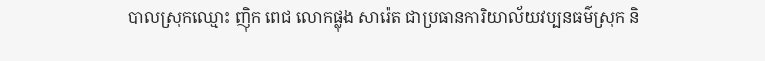បាលស្រុកឈ្មោះ ញុិក ពេជ លោកផ្លុង សារ៉េត ជាប្រធានការិយាល័យវប្បនធម៌ស្រុក និ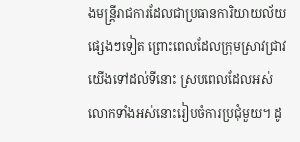ងមន្រ្តីរាជការដែលជាប្រធានការិយាយល័យផ្សេងៗទៀត ព្រោះពេលដែលក្រុមស្រាវជ្រាវយើងទៅដល់ទីនោះ ស្របពេលដែលអស់លោកទាំងអស់នោះរៀបចំការប្រជុំមួយ។ ដូ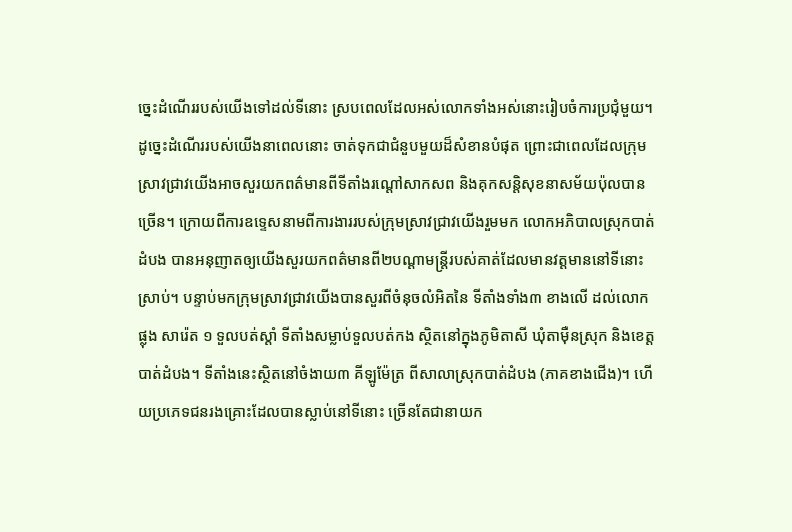ច្នេះដំណើររបស់យើងទៅដល់ទីនោះ ស្របពេលដែលអស់លោកទាំងអស់នោះរៀបចំការប្រជុំមួយ។ ដូច្នេះដំណើររបស់យើងនាពេលនោះ ចាត់ទុកជាជំនួបមួយដ៏សំខានបំផុត ព្រោះជាពេលដែលក្រុមស្រាវជ្រាវយើងអាចសួរយកពត៌មានពីទីតាំងរណ្ដៅសាកសព និងគុកសន្តិសុខនាសម័យប៉ុលបានច្រើន។ ក្រោយពីការឧទ្ទេសនាមពីការងាររបស់ក្រុមស្រាវជ្រាវយើងរួមមក លោកអភិបាលស្រុកបាត់ដំបង បានអនុញាតឲ្យយើងសួរយកពត៌មានពី២បណ្ដាមន្ត្រីរបស់គាត់ដែលមានវត្តមាននៅទីនោះស្រាប់។ បន្ទាប់មកក្រុមស្រាវជ្រាវយើងបានសួរពីចំនុចលំអិតនៃ ទីតាំងទាំង៣ ខាងលើ ដល់លោក ផ្លុង សារ៉េត ១ ទួលបត់ស្ដាំ ទីតាំងសម្លាប់ទួលបត់កង ស្ថិតនៅក្នុងភូមិតាសី ឃុំតាមុឺនស្រុក និងខេត្តបាត់ដំបង។ ទីតាំងនេះស្ថិតនៅចំងាយ៣ គីឡូម៉ែត្រ ពីសាលាស្រុកបាត់ដំបង (ភាគខាងជើង)។ ហើយប្រភេទជនរងគ្រោះដែលបានស្លាប់នៅទីនោះ ច្រើនតែជានាយក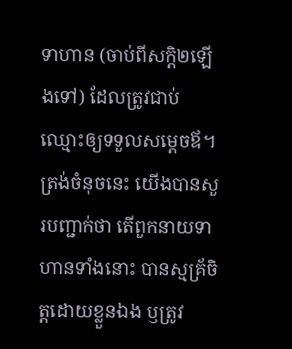ទាហាន (ចាប់ពីសក្តិ២ឡើងទៅ) ដែលត្រូវជាប់ឈ្មោះឲ្យទទួលសម្ដេចឪ។ ត្រង់ចំនុចនេះ យើងបានសួរបញ្ជាក់ថា តើពួកនាយទាហានទាំងនោះ បានស្មគ្រ័ចិត្តដោយខ្លួនឯង ឫត្រូវ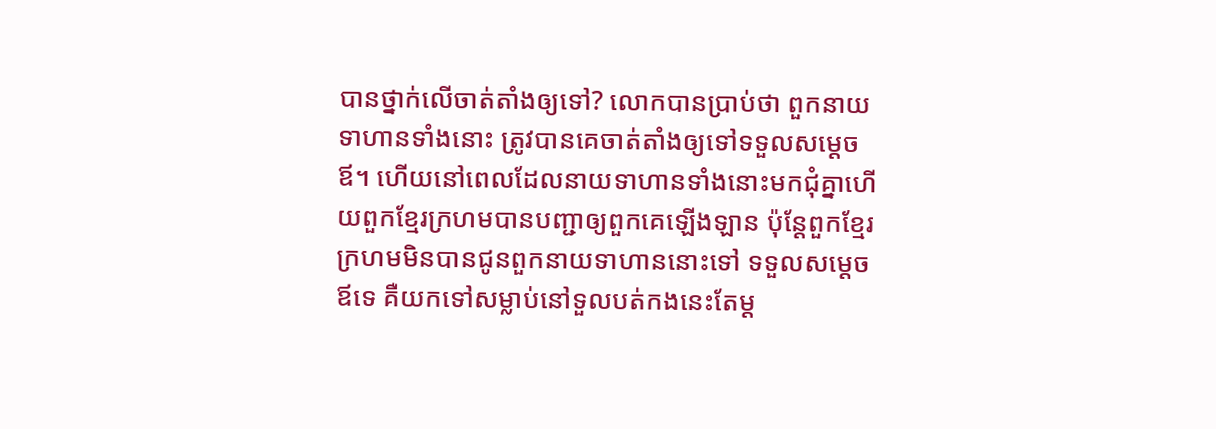បានថ្នាក់លើចាត់តាំងឲ្យទៅ? លោកបានប្រាប់ថា ពួកនាយទាហានទាំងនោះ ត្រូវបានគេចាត់តាំងឲ្យទៅទទួលសម្ដេចឪ។ ហើយនៅពេលដែលនាយទាហានទាំងនោះមកជុំគ្នាហើយពួកខ្មែរក្រហមបានបញ្ជាឲ្យពួកគេឡើងឡាន ប៉ុន្តែពួកខ្មែរក្រហមមិនបានជូនពួកនាយទាហាននោះទៅ ទទួលសម្ដេចឪទេ គឺយកទៅសម្លាប់នៅទួលបត់កងនេះតែម្ដ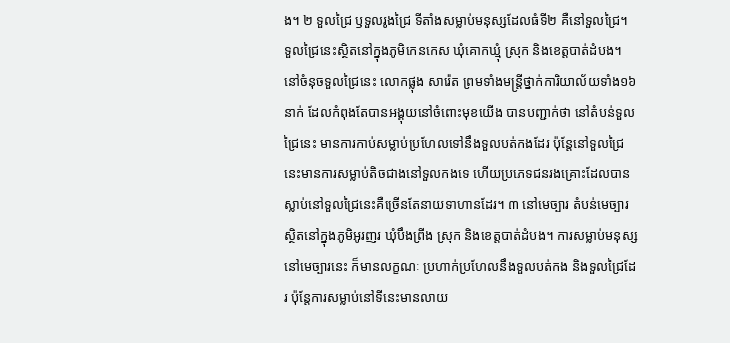ង។ ២ ទួលជ្រៃ ឫទួលរូងជ្រៃ ទីតាំងសម្លាប់មនុស្សដែលធំទី២ គឺនៅទួលជ្រៃ។ ទួលជ្រៃនេះស្ថិតនៅក្នុងភូមិកេនកេស ឃុំគោកឃ្មុំ ស្រុក និងខេត្តបាត់ដំបង។ នៅចំនុចទួលជ្រៃនេះ លោកផ្លុង សារ៉េត ព្រមទាំងមន្ត្រីថ្នាក់ការិយាល័យទាំង១៦នាក់ ដែលកំពុងតែបានអង្គុយនៅចំពោះមុខយើង បានបញ្ជាក់ថា នៅតំបន់ទួលជ្រៃនេះ មានការកាប់សម្លាប់ប្រហែលទៅនឹងទួលបត់កងដែរ ប៉ុន្តែនៅទួលជ្រៃនេះមានការសម្លាប់តិចជាងនៅទួលកងទេ ហើយប្រភេទជនរងគ្រោះដែលបានស្លាប់នៅទួលជ្រៃនេះគឺច្រើនតែនាយទាហានដែរ។ ៣ នៅមេច្បារ តំបន់មេច្បារស្ថិតនៅក្នុងភូមិអូរញរ ឃុំបឹងព្រីង ស្រុក និងខេត្តបាត់ដំបង។ ការសម្លាប់មនុស្សនៅមេច្បារនេះ ក៏មានលក្ខណៈ ប្រហាក់ប្រហែលនឹងទួលបត់កង និងទួលជ្រៃដែរ ប៉ុន្តែការសម្លាប់នៅទីនេះមានលាយ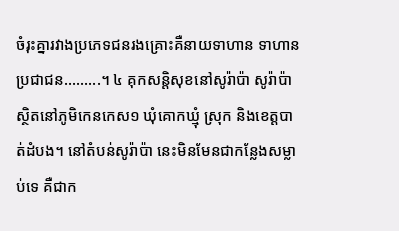ចំរុះគ្នារវាងប្រភេទជនរងគ្រោះគឺនាយទាហាន ទាហាន ប្រជាជន.........។ ៤ គុកសន្តិសុខនៅសូរ៉ាប៉ា សូរ៉ាប៉ា ស្ថិតនៅភូមិកេនកេស១ ឃុំគោកឃ្មុំ ស្រុក និងខេត្តបាត់ដំបង។ នៅតំបន់សូរ៉ាប៉ា នេះមិនមែនជាកន្លែងសម្លាប់ទេ គឺជាក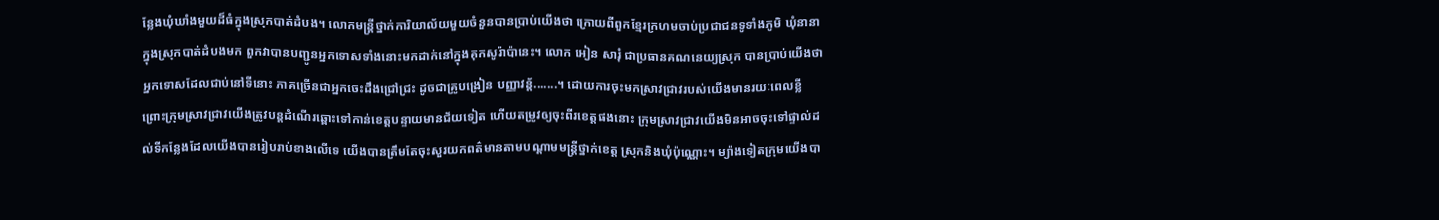ន្លែងឃុំឃាំងមួយដ៏ធំក្នុងស្រុកបាត់ដំបង។ លោកមន្ត្រីថ្នាក់ការិយាល័យមួយចំនួនបានប្រាប់យើងថា ក្រោយពីពួកខ្មែរក្រហមចាប់ប្រជាជនទូទាំងភូមិ ឃុំនានាក្នុងស្រុកបាត់ដំបងមក ពួកវាបានបញ្ជូនអ្នកទោសទាំងនោះមកដាក់នៅក្នុងគុកសូរ៉ាប៉ានេះ។ លោក អៀន សារុំ ជាប្រធានគណនេយ្យស្រុក បានប្រាប់យើងថា អ្នកទោសដែលជាប់នៅទីនោះ ភាគច្រើនជាអ្នកចេះដឹងជ្រៅជ្រះ ដូចជាគ្រូបង្រៀន បញ្ញាវន្ត័.......។ ដោយការចុះមកស្រាវជ្រាវរបស់យើងមានរយៈពេលខ្លី ព្រោះក្រុមស្រាវជ្រាវយើងត្រូវបន្តដំណើរឆ្ពោះទៅកាន់ខេត្តបន្ទាយមានជ័យទៀត ហើយតម្រូវឲ្យចុះពីរខេត្តផងនោះ ក្រុមស្រាវជ្រាវយើងមិនអាចចុះទៅផ្ទាល់ដល់ទីកន្លែងដែលយើងបានរៀបរាប់ខាងលើទេ យើងបានត្រឹមតែចុះសួរយកពត៌មានតាមបណ្ដាមមន្រ្តីថ្នាក់ខេត្ត ស្រុកនិងឃុំប៉ុណ្ណោះ។ ម្យ៉ាងទៀតក្រុមយើងបា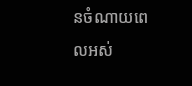នចំណាយពេលអស់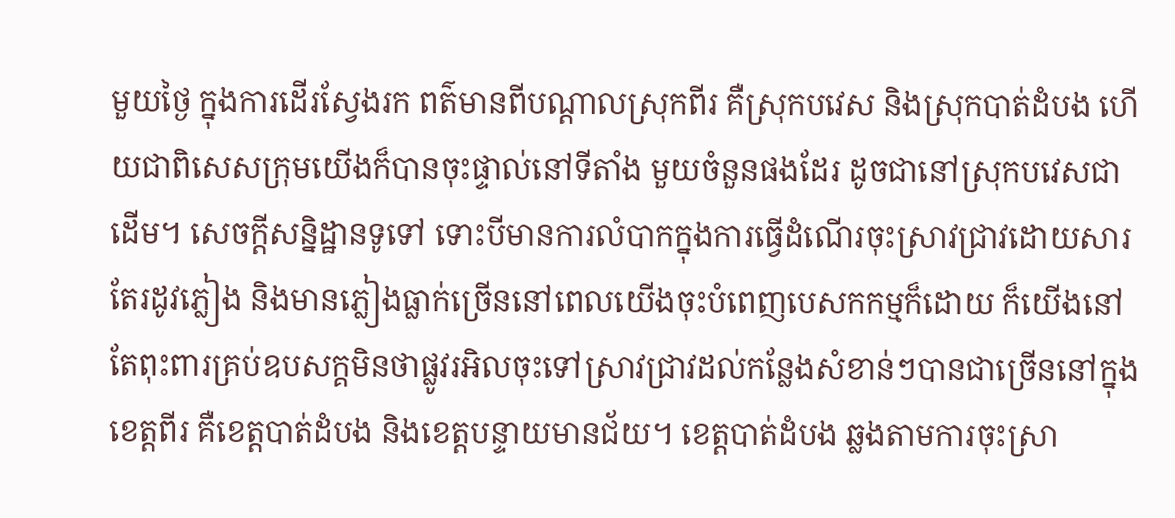មួយថ្ងៃ ក្នុងការដើរស្វែងរក ពត៌មានពីបណ្ដាលស្រុកពីរ គឺស្រុកបវេស និងស្រុកបាត់ដំបង ហើយជាពិសេសក្រុមយើងក៏បានចុះផ្ទាល់នៅទីតាំង មួយចំនួនផងដែរ ដូចជានៅស្រុកបវេសជាដើម។ សេចក្ដីសន្និដ្ឋានទូទៅ ទោះបីមានការលំបាកក្នុងការធ្វើដំណើរចុះស្រាវជ្រាវដោយសារតែរដូវភ្លៀង និងមានភ្លៀងធ្លាក់ច្រើននៅពេលយើងចុះបំពេញបេសកកម្មក៏ដោយ ក៏យើងនៅតែពុះពារគ្រប់ឧបសក្គមិនថាផ្លូវរអិលចុះទៅស្រាវជ្រាវដល់កន្លែងសំខាន់ៗបានជាច្រើននៅក្នុងខេត្តពីរ គឺខេត្តបាត់ដំបង និងខេត្តបន្ទាយមានជ័យ។ ខេត្តបាត់ដំបង ឆ្លងតាមការចុះស្រា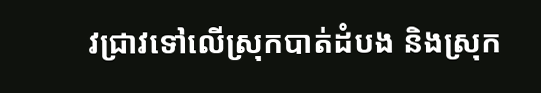វជ្រាវទៅលើស្រុកបាត់ដំបង និងស្រុក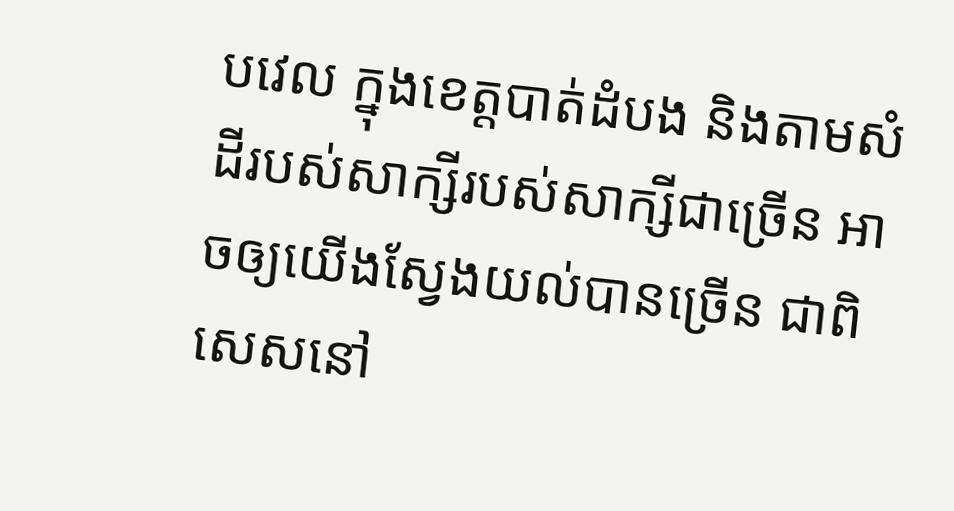បវេល ក្នុងខេត្តបាត់ដំបង និងតាមសំដីរបស់សាក្សីរបស់សាក្សីជាច្រើន អាចឲ្យយើងស្វែងយល់បានច្រើន ជាពិសេសនៅ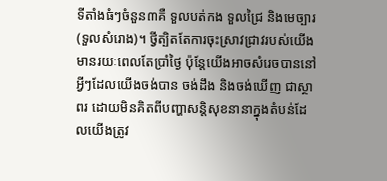ទីតាំងធំៗចំនួន៣គឺ ទួលបត់កង ទួលជ្រៃ និងមេច្បារ (ទួលសំរោង)។ ថ្វីត្បិតតែការចុះស្រាវជ្រាវរបស់យើងមានរយៈពេលតែប្រាំថ្ងៃ ប៉ុន្តែយើងអាចសំរេចបាននៅអ្វីៗដែលយើងចង់បាន ចង់ដឹង និងចង់ឃើញ ជាស្ថាពរ ដោយមិនគិតពីបញ្ហាសន្តិសុខនានាក្នុងតំបន់ដែលយើងត្រូវ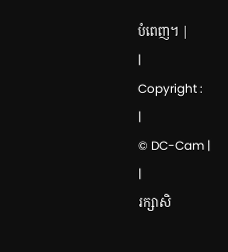បំពេញ។ |
|
Copyright :
|
© DC-Cam |
|
រក្សាសិ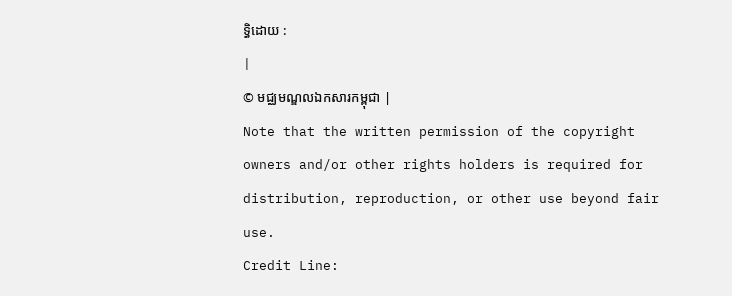ទ្ធិដោយ :
|
© មជ្ឈមណ្ឌលឯកសារកម្ពុជា |
Note that the written permission of the copyright owners and/or other rights holders is required for distribution, reproduction, or other use beyond fair use.
Credit Line: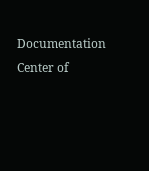Documentation Center of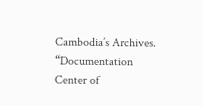Cambodia’s Archives.
“Documentation Center of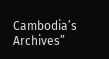Cambodia’s Archives”